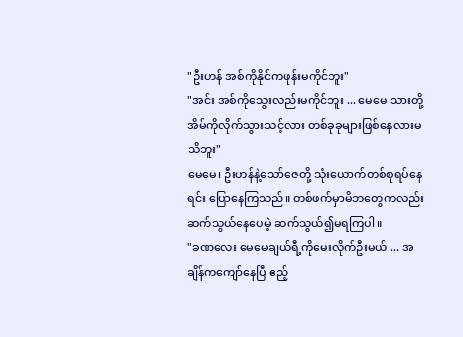"ဦးဟန် အစ်ကိုနိုင်ကဖုန်းမကိုင်ဘူး"
"အင်း အစ်ကိုသွေးလည်းမကိုင်ဘူး ... မေမေ သားတို့အိမ်ကိုလိုက်သွားသင့်လား တစ်ခုခုများဖြစ်နေလားမသိဘူး"
မေမေ၊ ဦးဟန်နဲ့သော်ဇေတို့ သုံးယောက်တစ်စုရပ်နေရင်း ပြောနေကြသည်။ တစ်ဖက်မှာမိဘတွေကလည်းဆက်သွယ်နေပေမဲ့ ဆက်သွယ်၍မရကြပါ။
"ခဏလေး မေမေချယ်ရီ့ကိုမေးလိုက်ဦးမယ် ... အချိန်ကကျော်နေပြီ ဧည့်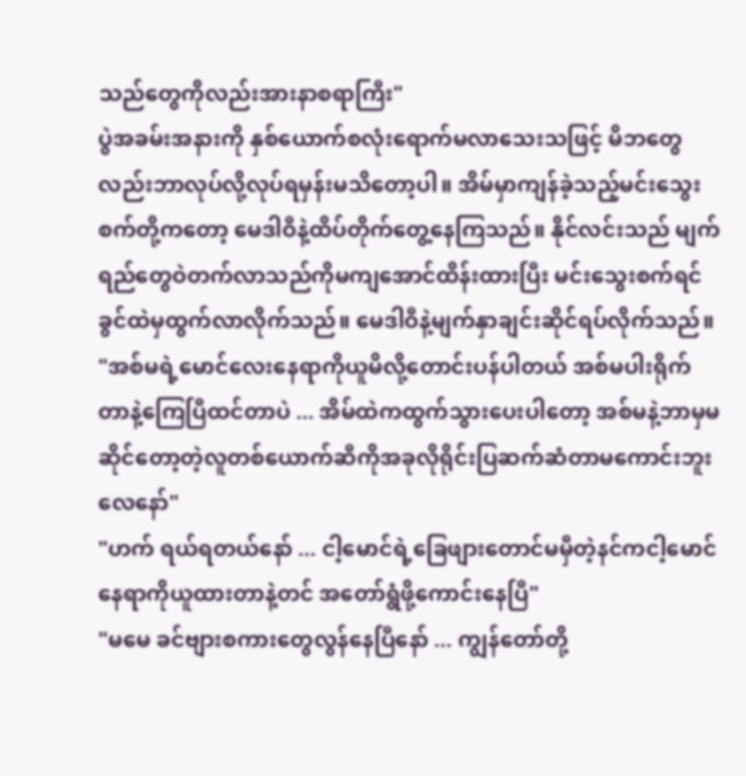သည်တွေကိုလည်းအားနာစရာကြီး"
ပွဲအခမ်းအနားကို နှစ်ယောက်စလုံးရောက်မလာသေးသဖြင့် မိဘတွေလည်းဘာလုပ်လို့လုပ်ရမှန်းမသိတော့ပါ။ အိမ်မှာကျန်ခဲ့သည့်မင်းသွေးစက်တို့ကတော့ မေဒါဝီနဲ့ထိပ်တိုက်တွေ့နေကြသည်။ နိုင်လင်းသည် မျက်ရည်တွေဝဲတက်လာသည်ကိုမကျအောင်ထိန်းထားပြီး မင်းသွေးစက်ရင်ခွင်ထဲမှထွက်လာလိုက်သည်။ မေဒါဝီနဲ့မျက်နှာချင်းဆိုင်ရပ်လိုက်သည်။
"အစ်မရဲ့မောင်လေးနေရာကိုယူမိလို့တောင်းပန်ပါတယ် အစ်မပါးရိုက်တာနဲ့ကြေပြီထင်တာပဲ ... အိမ်ထဲကထွက်သွားပေးပါတော့ အစ်မနဲ့ဘာမှမဆိုင်တော့တဲ့လူတစ်ယောက်ဆီကိုအခုလိုရိုင်းပြဆက်ဆံတာမကောင်းဘူးလေနော်"
"ဟက် ရယ်ရတယ်နော် ... ငါ့မောင်ရဲ့ခြေဖျားတောင်မမှီတဲ့နင်ကငါ့မောင်နေရာကိုယူထားတာနဲ့တင် အတော်ရွံဖို့ကောင်းနေပြီ"
"မမေ ခင်ဗျားစကားတွေလွန်နေပြီနော် ... ကျွန်တော်တို့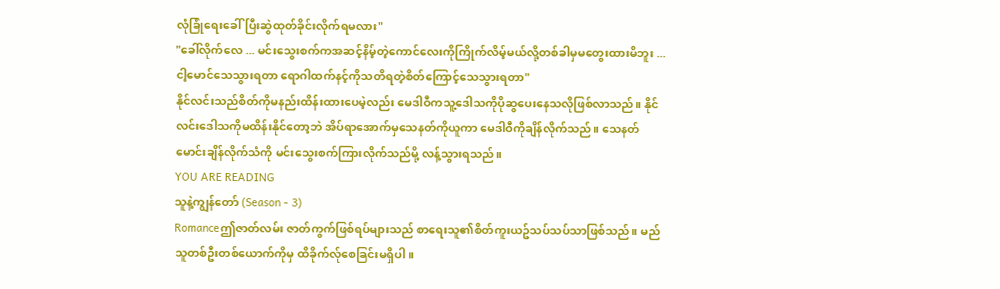လုံခြုံရေးခေါ်ပြီးဆွဲထုတ်ခိုင်းလိုက်ရမလား"
"ခေါ်လိုက်လေ ... မင်းသွေးစက်ကအဆင့်နိမ့်တဲ့ကောင်လေးကိုကြိုက်လိမ့်မယ်လို့တစ်ခါမှမတွေးထားမိဘူး ... ငါ့မောင်သေသွားရတာ ရောဂါထက်နင့်ကိုသတိရတဲ့စိတ်ကြောင့်သေသွားရတာ"
နိုင်လင်းသည်စိတ်ကိုမနည်းထိန်းထားပေမဲ့လည်း မေဒါဝီကသူ့ဒေါသကိုပိုဆွပေးနေသလိုဖြစ်လာသည်။ နိုင်လင်းဒေါသကိုမထိန်းနိုင်တော့ဘဲ အိပ်ရာအောက်မှသေနတ်ကိုယူကာ မေဒါဝီကိုချိန်လိုက်သည်။ သေနတ်မောင်းချိန်လိုက်သံကို မင်းသွေးစက်ကြားလိုက်သည်မို့ လန့်သွားရသည်။
YOU ARE READING
သူနဲ့ကျွန်တော် (Season - 3)
Romanceဤဇာတ်လမ်း ဇာတ်ကွက်ဖြစ်ရပ်များသည် စာရေးသူ၏စိတ်ကူးယဥ်သပ်သပ်သာဖြစ်သည်။ မည်သူတစ်ဦးတစ်ယောက်ကိုမှ ထိခိုက်လ်ုစေခြင်းမရှိပါ။